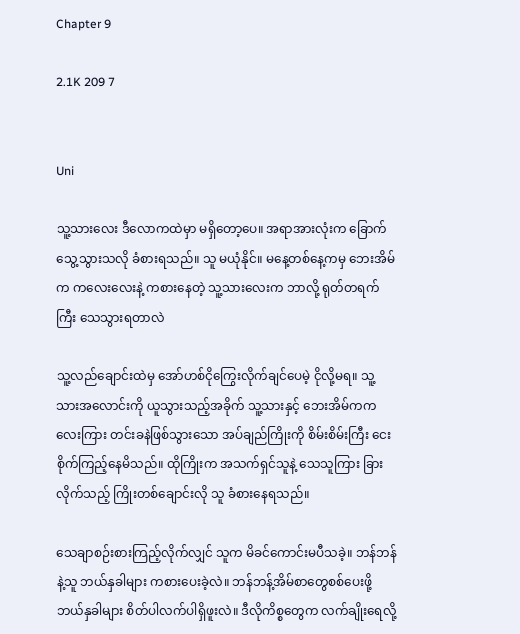Chapter 9

2.1K 209 7


Uni

သူ့သားလေး ဒီလောကထဲမှာ မရှိတော့ပေ။ အရာအားလုံးက ခြောက်သွေ့သွားသလို ခံစားရသည်။ သူ မယုံနိုင်။ မနေ့တစ်နေ့ကမှ ဘေးအိမ်က ကလေးလေးနဲ့ ကစားနေတဲ့ သူ့သားလေးက ဘာလို့ ရုတ်တရက်ကြီး သေသွားရတာလဲ

သူ့လည်ချောင်းထဲမှ အော်ဟစ်ငိုကြွေးလိုက်ချင်ပေမဲ့ ငိုလို့မရ။ သူ့သားအလောင်းကို ယူသွားသည့်အခိုက် သူ့သားနှင့် ဘေးအိမ်က‌ကလေးကြား တင်းခနဲဖြစ်သွားသော အပ်ချည်ကြိုးကို စိမ်းစိမ်းကြီး ငေးစိုက်ကြည့်နေမိသည်။ ထိုကြိုးက အသက်ရှင်သူနဲ့ သေသူကြား ခြားလိုက်သည့် ကြိုးတစ်ချောင်းလို သူ ခံစားနေရသည်။

သေချာစဉ်းစားကြည့်လိုက်လျှင် သူက မိခင်ကောင်းမပီသခဲ့။ ဘန်ဘန်နဲ့သူ ဘယ်နှခါများ ကစားပေးခဲ့လဲ။ ဘန်ဘန့်အိမ်စာတွေစစ်ပေးဖို့ ဘယ်နှခါများ စိတ်ပါလက်ပါရှိဖူးလဲ။ ဒီလိုကိစ္စတွေက လက်ချိုးရေလို့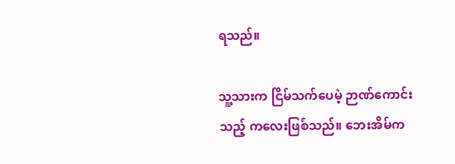ရသည်။

သူ့သားက ငြိမ်သက်ပေမဲ့ ဉာဏ်ကောင်းသည့် ကလေးဖြစ်သည်။ ဘေးအိမ်က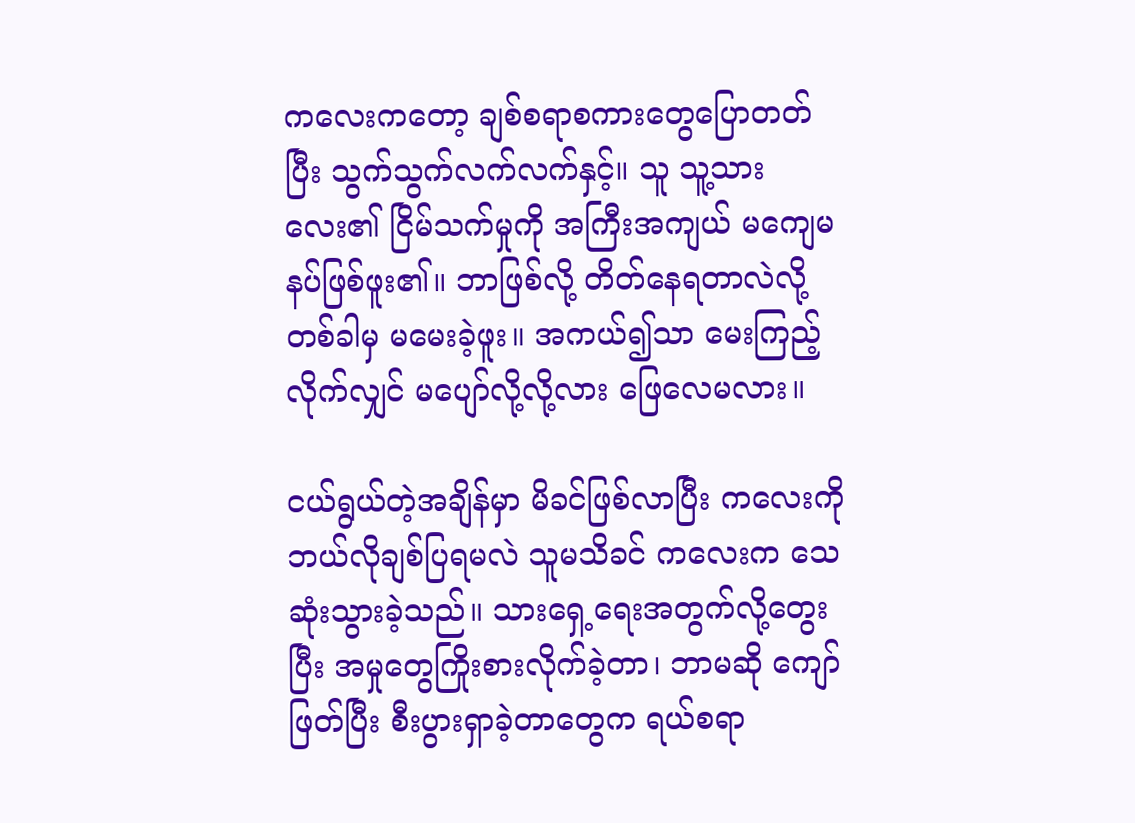ကလေးကတော့ ချစ်စရာစကားတွေပြောတတ်ပြီး သွက်သွက်လက်လက်နှင့်။ သူ သူ့သားလေး၏ ငြိမ်သက်မှုကို အကြီးအကျယ် မကျေမနပ်ဖြစ်ဖူး၏။ ဘာဖြစ်လို့ တိတ်နေရတာလဲလို့ တစ်ခါမှ မမေးခဲ့ဖူး။ အကယ်၍သာ မေးကြည့်လိုက်လျှင် မပျော်လို့လို့လား ဖြေလေမလား။

ငယ်ရွယ်တဲ့အချိန်မှာ မိခင်ဖြစ်လာပြီး ကလေးကို ဘယ်လိုချစ်ပြရမလဲ သူမသိခင် ကလေးက သေဆုံးသွားခဲ့သည်။ သားရှေ့ရေးအတွက်လို့တွေးပြီး အမှုတွေကြိုးစားလိုက်ခဲ့တာ၊ ဘာမဆို ကျော်ဖြတ်ပြီး စီးပွားရှာခဲ့တာတွေက ရယ်စရာ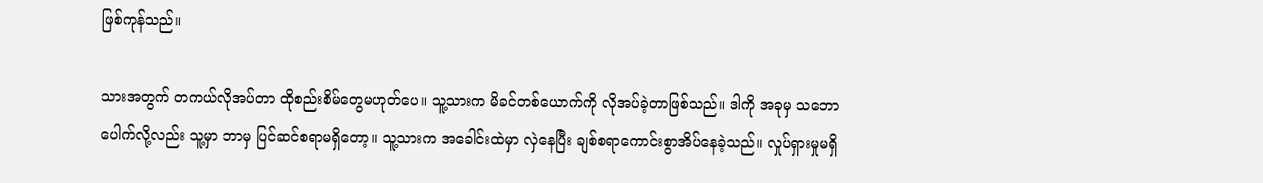ဖြစ်ကုန်သည်။

သားအတွက် တကယ်လိုအပ်တာ ထိုစည်းစိမ်တွေမဟုတ်ပေ။ သူ့သားက မိခင်တစ်ယောက်ကို လိုအပ်ခဲ့တာဖြစ်သည်။ ဒါကို အခုမှ သဘောပေါက်လို့လည်း သူ့မှာ ဘာမှ ပြင်ဆင်စရာမရှိတော့။ သူ့သားက အခေါင်းထဲမှာ လှဲနေပြီး ချစ်စရာကောင်းစွာအိပ်နေခဲ့သည်။ လှုပ်ရှားမှုမရှိ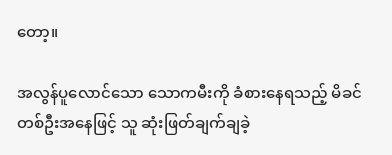တော့။

အလွန်ပူလောင်သော သောကမီးကို ခံစားနေရသည့် မိခင်တစ်ဦးအနေဖြင့် သူ ဆုံးဖြတ်ချက်ချခဲ့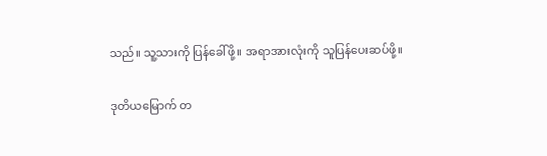သည်။ သူ့သားကို ပြန်ခေါ်ဖို့။ အရာအားလုံးကို သူပြန်ပေးဆပ်ဖို့။

ဒုတိယမြောက် တ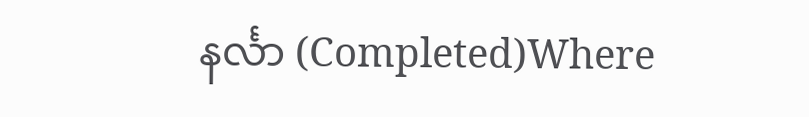နင်္လာ (Completed)Where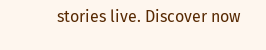stories live. Discover now